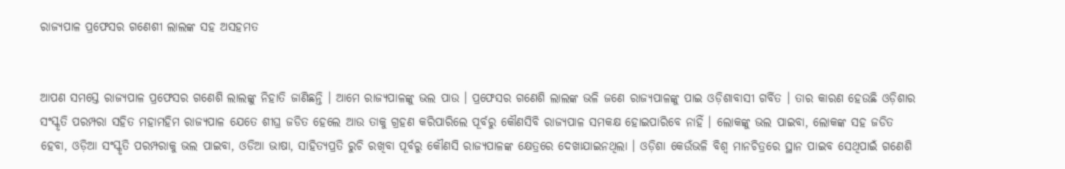ରାଜ୍ୟପାଳ ପ୍ରଫେସର ଗଣେଶୀ ଲାଲଙ୍କ ସହ ଅସହମତ


ଆପଣ ସମସ୍ତେ ରାଜ୍ୟପାଳ ପ୍ରଫେସର ଗଣେଶି ଲାଲଙ୍କୁ ନିହାତି ଜାଣିଛନ୍ତି । ଆମେ ରାଜ୍ୟପାଳଙ୍କୁ ଭଲ ପାଉ । ପ୍ରଫେସର ଗଣେଶି ଲାଲଙ୍କ ଭଳି ଜଣେ ରାଜ୍ୟପାଳଙ୍କୁ ପାଇ ଓଡ଼ିଶାବାସୀ ଗର୍ବିତ । ତାର କାରଣ ହେଉଛି ଓଡ଼ିଶାର ସଂସ୍କୃତି ପରମ୍ପରା ସହିତ ମହାମହିମ ରାଜ୍ୟପାଳ ଯେତେ ଶୀଘ୍ର ଜଡିତ ହେଲେ ଆଉ ତାକୁ ଗ୍ରହଣ କରିପାରିଲେ ପୂର୍ବରୁ କୌଣସିବି ରାଜ୍ୟପାଳ ସମକକ୍ଷ ହୋଇପାରିବେ ନାହିଁ । ଲୋକଙ୍କୁ ଭଲ ପାଇବା, ଲୋକଙ୍କ ସହ ଜଡିତ ହେବା, ଓଡ଼ିଆ ସଂସ୍କୃତି ପରମ୍ପରାକୁ ଭଲ ପାଇବା, ଓଡିଆ ଭାଷା, ସାହିତ୍ୟପ୍ରତି ରୁଚି ରଖିବା ପୂର୍ବରୁ କୌଣସି ରାଜ୍ୟପାଳଙ୍କ କ୍ଷେତ୍ରରେ ଦେଖାଯାଇନଥିଲା । ଓଡ଼ିଶା କେଉଁଭଳି ବିଶ୍ୱ ମାନଚିତ୍ରରେ ସ୍ଥାନ ପାଇବ ସେଥିପାଇଁ ଗଣେଶି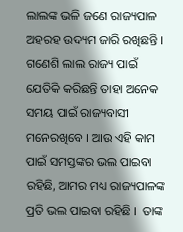ଲାଲଙ୍କ ଭଳି ଜଣେ ରାଜ୍ୟପାଳ ଅହରହ ଉଦ୍ୟମ ଜାରି ରଖିଛନ୍ତି । ଗଣେଶି ଲାଲ ରାଜ୍ୟ ପାଇଁ ଯେତିକି କରିଛନ୍ତି ତାହା ଅନେକ ସମୟ ପାଇଁ ରାଜ୍ୟବାସୀ ମନେରଖିବେ । ଆଉ ଏହି କାମ ପାଇଁ ସମସ୍ତଙ୍କର ଭଲ ପାଇବା ରହିଛି, ଆମର ମଧ୍ୟ ରାଜ୍ୟପାଳଙ୍କ ପ୍ରତି ଭଲ ପାଇବା ରହିଛି ।  ତାଙ୍କ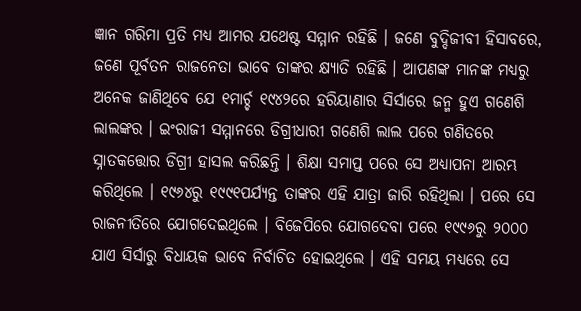ଜ୍ଞାନ ଗରିମା ପ୍ରତି ମଧ୍ୟ ଆମର ଯଥେଷ୍ଟ ସମ୍ମାନ ରହିଛି । ଜଣେ ବୁଦ୍ଦିଜୀବୀ ହିସାବରେ, ଜଣେ ପୂର୍ବତନ ରାଜନେତା ଭାବେ ତାଙ୍କର କ୍ଷ୍ୟାତି ରହିଛି । ଆପଣଙ୍କ ମାନଙ୍କ ମଧ୍ୟରୁ ଅନେକ ଜାଣିଥିବେ ଯେ ୧ମାର୍ଚ୍ଚ ୧୯୪୨ରେ ହରିୟାଣାର ସିର୍ସାରେ ଜନ୍ମ ହୁଏ ଗଣେଶି ଲାଲଙ୍କର । ଇଂରାଜୀ ସମ୍ମାନରେ ଡିଗ୍ରୀଧାରୀ ଗଣେଶି ଲାଲ ପରେ ଗଣିତରେ ସ୍ନାତକତ୍ତୋର ଡିଗ୍ରୀ ହାସଲ କରିଛନ୍ତି । ଶିକ୍ଷା ସମାପ୍ତ ପରେ ସେ ଅଧ୍ୟାପନା ଆରମ୍ଭ କରିଥିଲେ । ୧୯୬୪ରୁ ୧୯୯୧ପର୍ଯ୍ୟନ୍ତ ତାଙ୍କର ଏହି ଯାତ୍ରା ଜାରି ରହିଥିଲା । ପରେ ସେ ରାଜନୀତିରେ ଯୋଗଦେଇଥିଲେ । ବିଜେପିରେ ଯୋଗଦେବା ପରେ ୧୯୯୬ରୁ ୨୦୦୦ ଯାଏ ସିର୍ସାରୁ ବିଧାୟକ ଭାବେ ନିର୍ବାଚିତ ହୋଇଥିଲେ । ଏହି ସମୟ ମଧ୍ୟରେ ସେ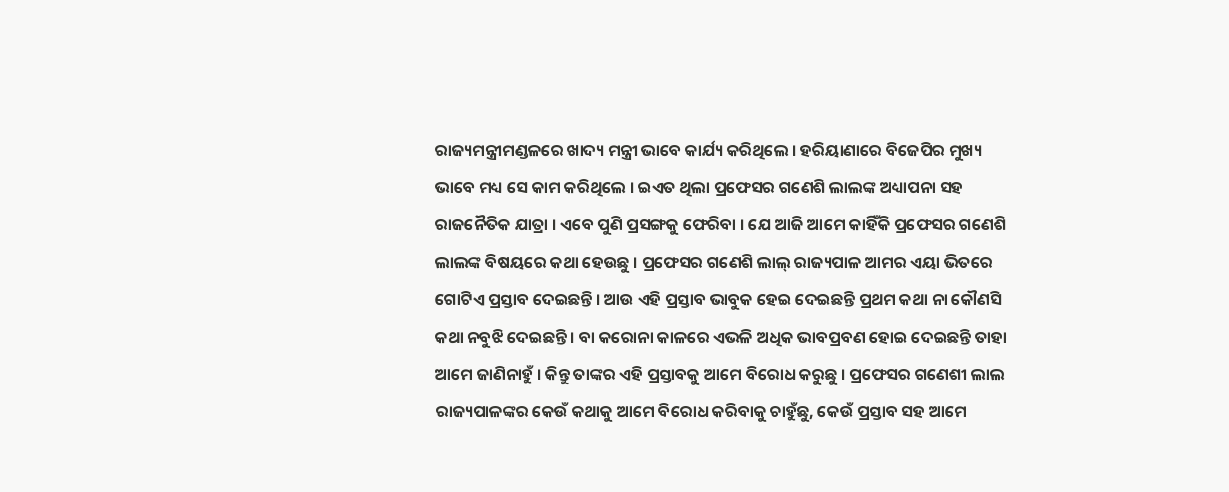ରାଜ୍ୟମନ୍ତ୍ରୀମଣ୍ଡଳରେ ଖାଦ୍ୟ ମନ୍ତ୍ରୀ ଭାବେ କାର୍ଯ୍ୟ କରିଥିଲେ । ହରିୟାଣାରେ ବିଜେପିର ମୁଖ୍ୟ ଭାବେ ମଧ୍ୟ ସେ କାମ କରିଥିଲେ । ଇଏତ ଥିଲା ପ୍ରଫେସର ଗଣେଶି ଲାଲଙ୍କ ଅଧ୍ୟାପନା ସହ ରାଜନୈତିକ ଯାତ୍ରା । ଏବେ ପୁଣି ପ୍ରସଙ୍ଗକୁ ଫେରିବା । ଯେ ଆଜି ଆମେ କାହିଁକି ପ୍ରଫେସର ଗଣେଶି ଲାଲଙ୍କ ବିଷୟରେ କଥା ହେଉଛୁ । ପ୍ରଫେସର ଗଣେଶି ଲାଲ୍ ରାଜ୍ୟପାଳ ଆମର ଏୟା ଭିତରେ ଗୋଟିଏ ପ୍ରସ୍ତାବ ଦେଇଛନ୍ତି । ଆଉ ଏହି ପ୍ରସ୍ତାବ ଭାବୁକ ହେଇ ଦେଇଛନ୍ତି ପ୍ରଥମ କଥା ନା କୌଣସି କଥା ନବୁଝି ଦେଇଛନ୍ତି । ବା କରୋନା କାଳରେ ଏଭଳି ଅଧିକ ଭାବପ୍ରବଣ ହୋଇ ଦେଇଛନ୍ତି ତାହା ଆମେ ଜାଣିନାହୁଁ । କିନ୍ତୁ ତାଙ୍କର ଏହି ପ୍ରସ୍ତାବକୁ ଆମେ ବିରୋଧ କରୁଛୁ । ପ୍ରଫେସର ଗଣେଶୀ ଲାଲ ରାଜ୍ୟପାଳଙ୍କର କେଉଁ କଥାକୁ ଆମେ ବିରୋଧ କରିବାକୁ ଚାହୁଁଛୁ, କେଉଁ ପ୍ରସ୍ତାବ ସହ ଆମେ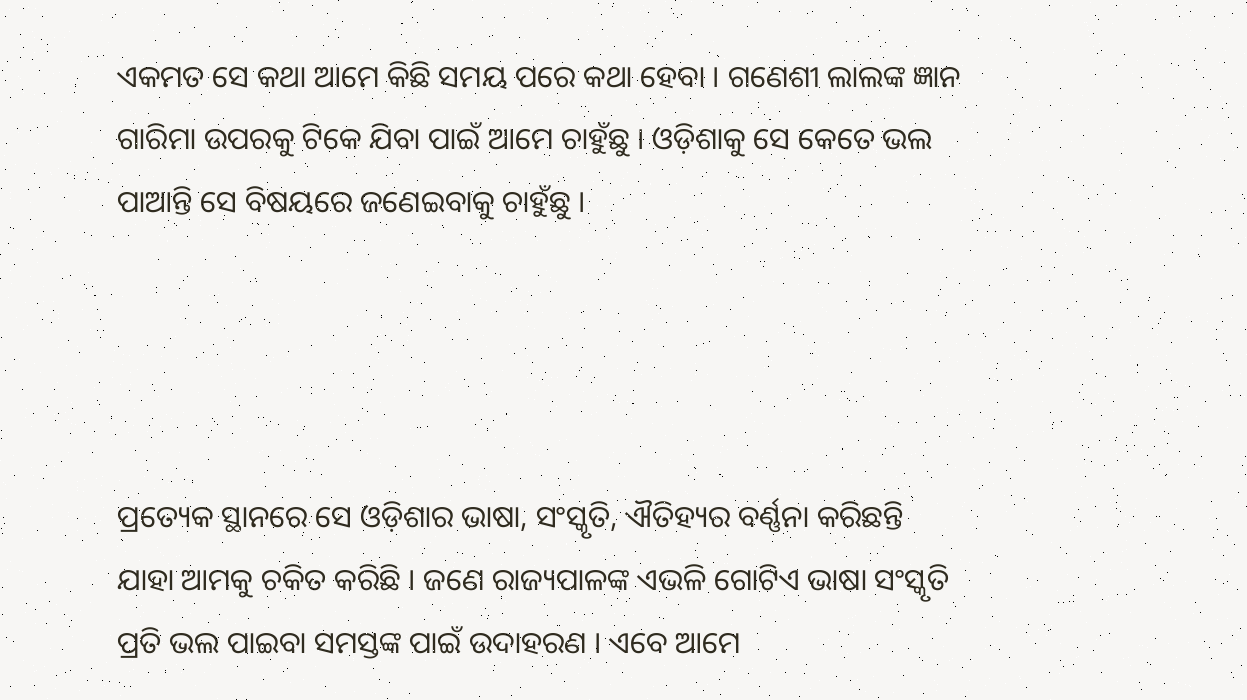ଏକମତ ସେ କଥା ଆମେ କିଛି ସମୟ ପରେ କଥା ହେବା । ଗଣେଶୀ ଲାଲଙ୍କ ଜ୍ଞାନ ଗାରିମା ଉପରକୁ ଟିକେ ଯିବା ପାଇଁ ଆମେ ଚାହୁଁଛୁ । ଓଡ଼ିଶାକୁ ସେ କେତେ ଭଲ ପାଆନ୍ତି ସେ ବିଷୟରେ ଜଣେଇବାକୁ ଚାହୁଁଛୁ ।




ପ୍ରତ୍ୟେକ ସ୍ଥାନରେ ସେ ଓଡ଼ିଶାର ଭାଷା, ସଂସ୍କୃତି, ଐତିହ୍ୟର ବର୍ଣ୍ଣନା କରିଛନ୍ତି ଯାହା ଆମକୁ ଚକିତ କରିଛି । ଜଣେ ରାଜ୍ୟପାଳଙ୍କ ଏଭଳି ଗୋଟିଏ ଭାଷା ସଂସ୍କୃତି ପ୍ରତି ଭଲ ପାଇବା ସମସ୍ତଙ୍କ ପାଇଁ ଉଦାହରଣ । ଏବେ ଆମେ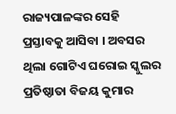ରାଜ୍ୟପାଳଙ୍କର ସେହି ପ୍ରସ୍ତାବକୁ ଆସିବା । ଅବସର ଥିଲା ଗୋଟିଏ ଘରୋଇ ସ୍କୁଲର ପ୍ରତିଷ୍ଠାତା ବିଜୟ କୁମାର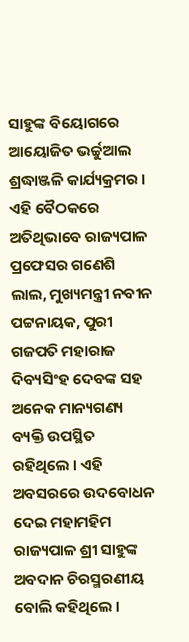ସାହୁଙ୍କ ବିୟୋଗରେ ଆୟୋଜିତ ଭର୍ଚ୍ଚୁଆଲ ଶ୍ରଦ୍ଧାଞ୍ଜଳି କାର୍ଯ୍ୟକ୍ରମର । ଏହି ବୈଠକରେ ଅତିଥିଭାବେ ରାଜ୍ୟପାଳ ପ୍ରଫେସର ଗଣେଶି ଲାଲ, ମୁଖ୍ୟମନ୍ତ୍ରୀ ନବୀନ ପଟ୍ଟନାୟକ, ପୁରୀ ଗଜପତି ମହାରାଜ ଦିବ୍ୟସିଂହ ଦେବଙ୍କ ସହ ଅନେକ ମାନ୍ୟଗଣ୍ୟ ବ୍ୟକ୍ତି ଉପସ୍ଥିତ ରହିଥିଲେ । ଏହି ଅବସରରେ ଉଦବୋଧନ ଦେଇ ମହାମହିମ ରାଜ୍ୟପାଳ ଶ୍ରୀ ସାହୁଙ୍କ ଅବଦାନ ଚିରସ୍ମରଣୀୟ ବୋଲି କହିଥିଲେ ।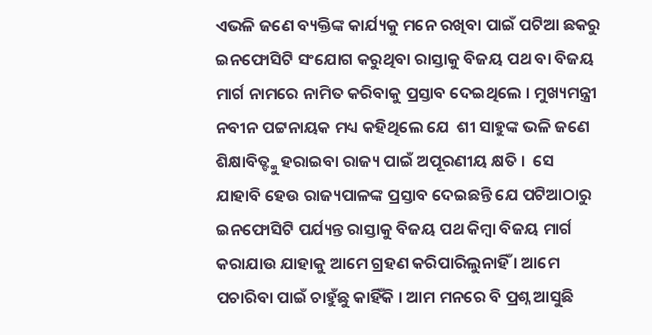ଏଭଳି ଜଣେ ବ୍ୟକ୍ତିଙ୍କ କାର୍ଯ୍ୟକୁ ମନେ ରଖିବା ପାଇଁ ପଟିଆ ଛକରୁ ଇନଫୋସିଟି ସଂଯୋଗ କରୁଥିବା ରାସ୍ତାକୁ ବିଜୟ ପଥ ବା ବିଜୟ ମାର୍ଗ ନାମରେ ନାମିତ କରିବାକୁ ପ୍ରସ୍ତାବ ଦେଇଥିଲେ । ମୁଖ୍ୟମନ୍ତ୍ରୀ ନବୀନ ପଟ୍ଟନାୟକ ମଧ୍ୟ କହିଥିଲେ ଯେ  ଶୀ ସାହୁଙ୍କ ଭଳି ଜଣେ ଶିକ୍ଷାବିତ୍ଙ୍କୁ ହରାଇବା ରାଜ୍ୟ ପାଇଁ ଅପୂରଣୀୟ କ୍ଷତି ।  ସେ ଯାହାବି ହେଉ ରାଜ୍ୟପାଳଙ୍କ ପ୍ରସ୍ତାବ ଦେଇଛନ୍ତି ଯେ ପଟିଆଠାରୁ ଇନଫୋସିଟି ପର୍ଯ୍ୟନ୍ତ ରାସ୍ତାକୁ ବିଜୟ ପଥ କିମ୍ବା ବିଜୟ ମାର୍ଗ କରାଯାଉ ଯାହାକୁ ଆମେ ଗ୍ରହଣ କରିପାରିଲୁନାହିଁ । ଆମେ ପଚାରିବା ପାଇଁ ଚାହୁଁଛୁ କାହିଁକି । ଆମ ମନରେ ବି ପ୍ରଶ୍ନ ଆସୁଛି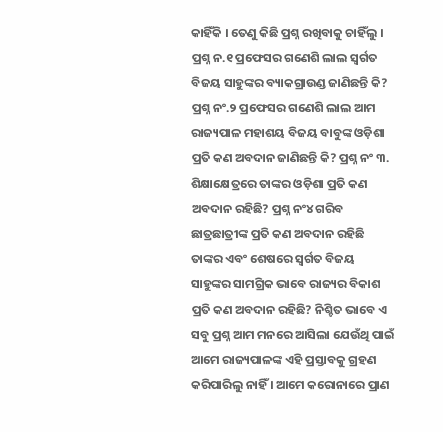କାହିଁକି । ତେଣୁ କିଛି ପ୍ରଶ୍ନ ରଖିବାକୁ ଚାହିଁଲୁ । ପ୍ରଶ୍ନ ନ.୧ ପ୍ରଫେସର ଗଣେଶି ଲାଲ ସ୍ୱର୍ଗତ ବିଜୟ ସାହୁଙ୍କର ବ୍ୟାକଗ୍ରାଉଣ୍ଡ ଜାଣିଛନ୍ତି କି? ପ୍ରଶ୍ନ ନଂ.୨ ପ୍ରଫେସର ଗଣେଶି ଲାଲ ଆମ ରାଜ୍ୟପାଳ ମହାଶୟ ବିଜୟ ବାବୁଙ୍କ ଓଡ଼ିଶା ପ୍ରତି କଣ ଅବଦାନ ଜାଣିଛନ୍ତି କି? ପ୍ରଶ୍ନ ନଂ ୩. ଶିକ୍ଷାକ୍ଷେତ୍ରରେ ତାଙ୍କର ଓଡ଼ିଶା ପ୍ରତି କଣ ଅବଦାନ ରହିଛି? ପ୍ରଶ୍ନ ନଂ୪ ଗରିବ ଛାତ୍ରଛାତ୍ରୀଙ୍କ ପ୍ରତି କଣ ଅବଦାନ ରହିଛି ତାଙ୍କର ଏବଂ ଶେଷରେ ସ୍ୱର୍ଗତ ବିଜୟ ସାହୁଙ୍କର ସାମଗ୍ରିକ ଭାବେ ରାଜ୍ୟର ବିକାଶ ପ୍ରତି କଣ ଅବଦାନ ରହିଛି? ନିଶ୍ଚିତ ଭାବେ ଏ ସବୁ ପ୍ରଶ୍ନ ଆମ ମନରେ ଆସିଲା ଯେଉଁଥି ପାଇଁ ଆମେ ରାଜ୍ୟପାଳଙ୍କ ଏହି ପ୍ରସ୍ତାବକୁ ଗ୍ରହଣ କରିପାରିଲୁ ନାହିଁ । ଆମେ କରୋନାରେ ପ୍ରାଣ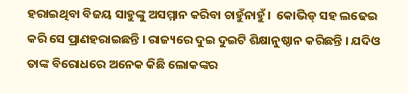ହରାଇଥିବା ବିଜୟ ସାହୁଙ୍କୁ ଅସମ୍ମାନ କରିବା ଚାହୁଁନାହୁଁ ।  କୋଭିଡ୍ ସହ ଲଢେଇ କରି ସେ ପ୍ରାଣହରାଇଛନ୍ତି । ରାଜ୍ୟରେ ଦୁଇ ଦୁଇଟି ଶିକ୍ଷାନୁଷ୍ଠାନ କରିଛନ୍ତି । ଯଦିଓ ତାଙ୍କ ବିରୋଧରେ ଅନେକ କିଛି ଲୋକଙ୍କର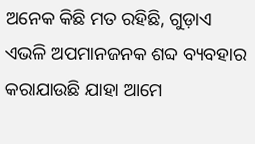ଅନେକ କିଛି ମତ ରହିଛି, ଗୁଡ଼ାଏ ଏଭଳି ଅପମାନଜନକ ଶବ୍ଦ ବ୍ୟବହାର କରାଯାଉଛି ଯାହା ଆମେ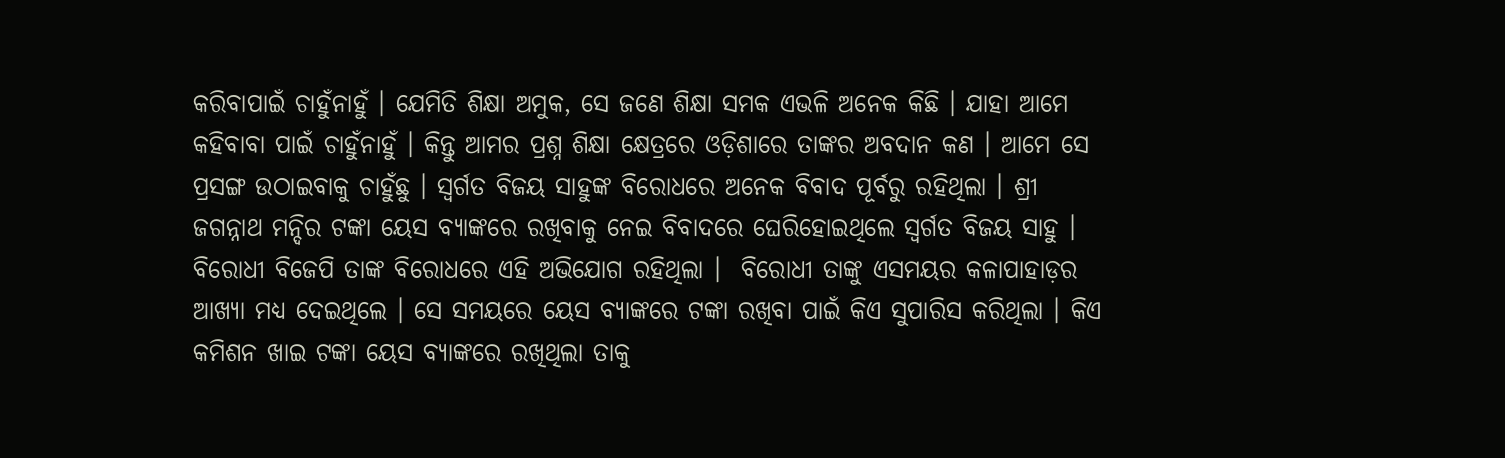କରିବାପାଇଁ ଚାହୁଁନାହୁଁ । ଯେମିତି ଶିକ୍ଷା ଅମୁକ, ସେ ଜଣେ ଶିକ୍ଷା ସମକ ଏଭଳି ଅନେକ କିଛି । ଯାହା ଆମେ କହିବାବା ପାଇଁ ଚାହୁଁନାହୁଁ । କିନ୍ତୁ ଆମର ପ୍ରଶ୍ନ ଶିକ୍ଷା କ୍ଷେତ୍ରରେ ଓଡ଼ିଶାରେ ତାଙ୍କର ଅବଦାନ କଣ । ଆମେ ସେ ପ୍ରସଙ୍ଗ ଉଠାଇବାକୁ ଚାହୁଁଛୁ । ସ୍ୱର୍ଗତ ବିଜୟ ସାହୁଙ୍କ ବିରୋଧରେ ଅନେକ ବିବାଦ ପୂର୍ବରୁ ରହିଥିଲା । ଶ୍ରୀ ଜଗନ୍ନାଥ ମନ୍ଦିର ଟଙ୍କା ୟେସ ବ୍ୟାଙ୍କରେ ରଖିବାକୁ ନେଇ ବିବାଦରେ ଘେରିହୋଇଥିଲେ ସ୍ୱର୍ଗତ ବିଜୟ ସାହୁ । ବିରୋଧୀ ବିଜେପି ତାଙ୍କ ବିରୋଧରେ ଏହି ଅଭିଯୋଗ ରହିଥିଲା ।  ବିରୋଧୀ ତାଙ୍କୁ ଏସମୟର କଳାପାହାଡ଼ର ଆଖ୍ୟା ମଧ୍ୟ ଦେଇଥିଲେ । ସେ ସମୟରେ ୟେସ ବ୍ୟାଙ୍କରେ ଟଙ୍କା ରଖିବା ପାଇଁ କିଏ ସୁପାରିସ କରିଥିଲା । କିଏ କମିଶନ ଖାଇ ଟଙ୍କା ୟେସ ବ୍ୟାଙ୍କରେ ରଖିଥିଲା ତାକୁ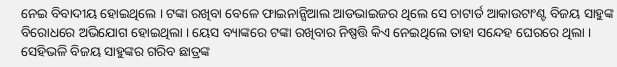ନେଇ ବିବାଦୀୟ ହୋଇଥିଲେ । ଟଙ୍କା ରଖିବା ବେଳେ ଫାଇନାନ୍ସିଆଲ ଆଡଭାଇଜର ଥିଲେ ସେ ଚାଟାର୍ଡ ଆକାଉଟାଂଣ୍ଟ ବିଜୟ ସାହୁଙ୍କ ବିରୋଧରେ ଅଭିଯୋଗ ହୋଇଥିଲା । ୟେସ ବ୍ୟାଙ୍କରେ ଟଙ୍କା ରଖିବାର ନିଷ୍ପତ୍ତି କିଏ ନେଇଥିଲେ ତାହା ସନ୍ଦେହ ଘେରରେ ଥିଲା । ସେହିଭଳି ବିଜୟ ସାହୁଙ୍କର ଗରିବ ଛାତ୍ରଙ୍କ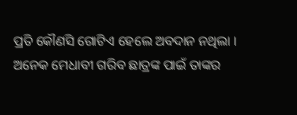ପ୍ରତି କୌଣସି ଗୋଟିଏ ହେଲେ ଅବଦାନ ନଥିଲା । ଅନେକ ମେଧାବୀ ଗରିବ ଛାତ୍ରଙ୍କ ପାଇଁ ତାଙ୍କର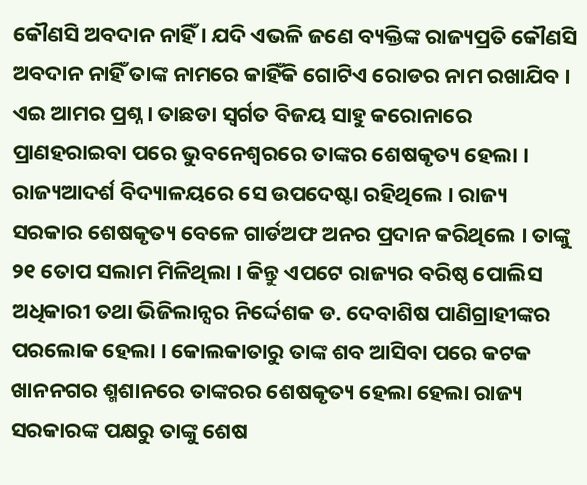କୌଣସି ଅବଦାନ ନାହିଁ । ଯଦି ଏଭଳି ଜଣେ ବ୍ୟକ୍ତିଙ୍କ ରାଜ୍ୟପ୍ରତି କୌଣସି ଅବଦାନ ନାହିଁ ତାଙ୍କ ନାମରେ କାହିଁକି ଗୋଟିଏ ରୋଡର ନାମ ରଖାଯିବ । ଏଇ ଆମର ପ୍ରଶ୍ନ । ତାଛଡା ସ୍ୱର୍ଗତ ବିଜୟ ସାହୁ କରୋନାରେ ପ୍ରାଣହରାଇବା ପରେ ଭୁବନେଶ୍ୱରରେ ତାଙ୍କର ଶେଷକୃତ୍ୟ ହେଲା ।  ରାଜ୍ୟଆଦର୍ଶ ବିଦ୍ୟାଳୟରେ ସେ ଉପଦେଷ୍ଟା ରହିଥିଲେ । ରାଜ୍ୟ ସରକାର ଶେଷକୃତ୍ୟ ବେଳେ ଗାର୍ଡଅଫ ଅନର ପ୍ରଦାନ କରିଥିଲେ । ତାଙ୍କୁ ୨୧ ତୋପ ସଲାମ ମିଳିଥିଲା । କିନ୍ତୁ ଏପଟେ ରାଜ୍ୟର ବରିଷ୍ଠ ପୋଲିସ ଅଧିକାରୀ ତଥା ଭିଜିଲାନ୍ସର ନିର୍ଦ୍ଦେଶକ ଡ. ଦେବାଶିଷ ପାଣିଗ୍ରାହୀଙ୍କର ପରଲୋକ ହେଲା । କୋଲକାତାରୁ ତାଙ୍କ ଶବ ଆସିବା ପରେ କଟକ ଖାନନଗର ଶ୍ମଶାନରେ ତାଙ୍କରର ଶେଷକୃତ୍ୟ ହେଲା ହେଲା ରାଜ୍ୟ ସରକାରଙ୍କ ପକ୍ଷରୁ ତାଙ୍କୁ ଶେଷ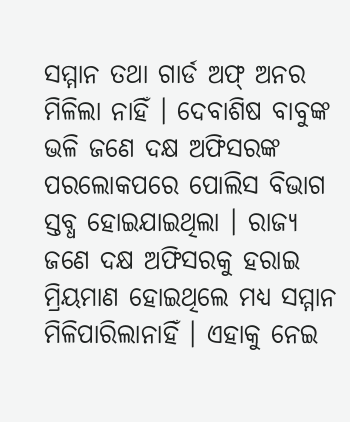ସମ୍ମାନ ତଥା ଗାର୍ଡ ଅଫ୍ ଅନର ମିଳିଲା ନାହିଁ । ଦେବାଶିଷ ବାବୁଙ୍କ ଭଳି ଜଣେ ଦକ୍ଷ ଅଫିସରଙ୍କ ପରଲୋକପରେ ପୋଲିସ ବିଭାଗ ସ୍ତବ୍ଧ ହୋଇଯାଇଥିଲା । ରାଜ୍ୟ ଜଣେ ଦକ୍ଷ ଅଫିସରକୁ ହରାଇ ମ୍ରିୟମାଣ ହୋଇଥିଲେ ମଧ୍ୟ ସମ୍ମାନ ମିଳିପାରିଲାନାହିଁ । ଏହାକୁ ନେଇ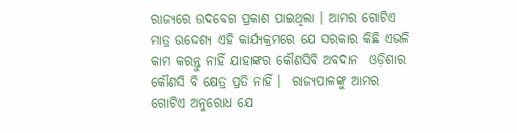ରାଜ୍ୟରେ ଉଦବେଗ ପ୍ରକାଶ ପାଇଥିଲା । ଆମର ଗୋଟିଏ ମାତ୍ର ଉଦ୍ଦେଶ୍ୟ ଏହି କାର୍ଯ୍ୟକ୍ରମରେ ଯେ ସରକାର କିଛି ଏଭଳି କାମ କରନ୍ତୁ ନାହିଁ ଯାହାଙ୍କର କୌଣସିବି ଅବଦାନ  ଓଡ଼ିଶାର କୌଣସି ବି କ୍ଷେତ୍ର ପ୍ରତି ନାହିଁ ।  ରାଜ୍ୟପାଳଙ୍କୁ ଆମର ଗୋଟିଏ ଅନୁରୋଧ ଯେ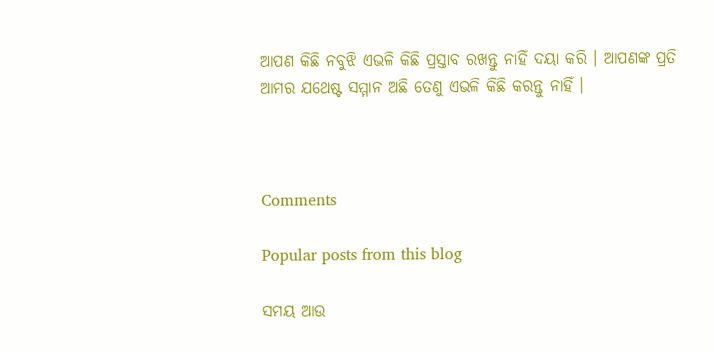ଆପଣ କିଛି ନବୁଝି ଏଭଳି କିଛି ପ୍ରସ୍ତାବ ରଖନ୍ତୁ ନାହିଁ ଦୟା କରି । ଆପଣଙ୍କ ପ୍ରତି ଆମର ଯଥେଷ୍ଟ ସମ୍ମାନ ଅଛି ତେଣୁ ଏଭଳି କିଛି କରନ୍ତୁ ନାହିଁ ।



Comments

Popular posts from this blog

ସମୟ ଆଉ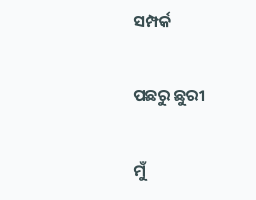ସମ୍ପର୍କ

ପଛରୁ ଛୁରୀ

ମୁଁ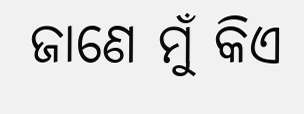ଜାଣେ ମୁଁ କିଏ